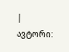| ავტორი: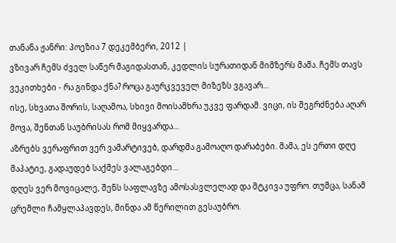თანანა ჟანრი: პოეზია 7 დეკემბერი, 2012 |
ვზივარ ჩემს ძველ საწერ მაგიდასთან, კედლის სურათიდან მიმზერს მამა. ჩემს თავს ვეკითხები - რა გინდა ქნა? როცა გაურკვეველ მიზეზს ვგავარ...
ისე, სხვათა შორის, საღამოა, სხივი მოისამხრა უკვე ფარდამ. ვიცი, ის შეგრძნება აღარ მოვა, შენთან საუბრისას რომ მიყვარდა...
აზრებს ვერაფრით ვერ ვამარტივებ, დარდმა გამოაღო დარაბები. მამა, ეს ერთი დღე მაპატიე, გადაუდებ საქმეს ვალაგებდი...
დღეს ვერ მოვიცალე, შენს საფლავზე ამოსასვლელად და მტკივა უფრო. თუმცა, სანამ ცრემლი ჩამყლაპავდეს, მინდა ამ წერილით გესაუბრო.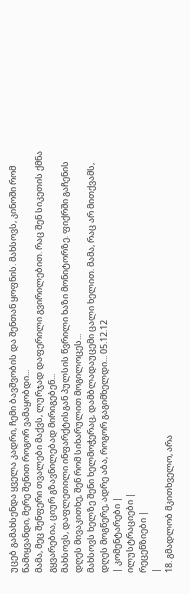უცებ გამახსენდა ყველა კადრი, ჩემი ბავშვობის და შენთან ყოფნის. მახსოვს, კინოში რომ წამიყვანდი, მერე შენით როგორ ვამაყობდი...
მამა, მეც შენფერი თვალები მაქვს, ლურჯად დაფერილი გვირილებით. რაც შენ სიკეთის ქმნა გყვარებია, ციურ გზავნილებად მირიგებენ...
მახსოვს, დაფლეთილი ინფარქტისგან პულსის წვრილი ხაზი მონიტორზე. ფიქრში გაჩენის დღეს მივაკითხე, შენ რომ სიხარულით მოგილოცეს...
მახსოვს ხელზე შენი ხელმოჭერაც, დამბლადაუცემი ცალი ხელით. მამა, რაც არ მითქვამს, დღეს მოგწერე, ადრე აბა, როგორ გაგიმხელდი... 05.12.12
| კომენტარები |
ილუსტრაციები |
რეცენზიები |
|
18. გმადლობ მკითხველო, არა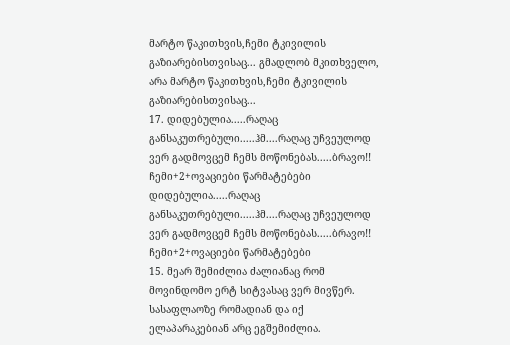მარტო წაკითხვის,ჩემი ტკივილის გაზიარებისთვისაც... გმადლობ მკითხველო, არა მარტო წაკითხვის,ჩემი ტკივილის გაზიარებისთვისაც...
17. დიდებულია.....რაღაც განსაკუთრებული.....ჰმ....რაღაც უჩვეულოდ ვერ გადმოვცემ ჩემს მოწონებას.....ბრავო!! ჩემი+2+ოვაციები წარმატებები დიდებულია.....რაღაც განსაკუთრებული.....ჰმ....რაღაც უჩვეულოდ ვერ გადმოვცემ ჩემს მოწონებას.....ბრავო!! ჩემი+2+ოვაციები წარმატებები
15. მეარ შემიძლია ძალიანაც რომ მოვინდომო ერტ სიტვასაც ვერ მივწერ. სასაფლაოზე რომადიან და იქ ელაპარაკებიან არც ეგშემიძლია.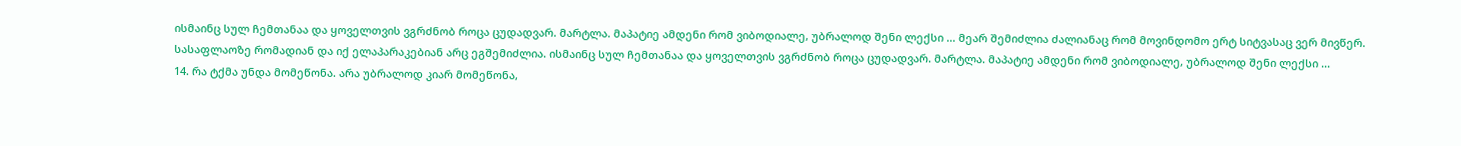ისმაინც სულ ჩემთანაა და ყოველთვის ვგრძნობ როცა ცუდადვარ. მარტლა. მაპატიე ამდენი რომ ვიბოდიალე, უბრალოდ შენი ლექსი ... მეარ შემიძლია ძალიანაც რომ მოვინდომო ერტ სიტვასაც ვერ მივწერ. სასაფლაოზე რომადიან და იქ ელაპარაკებიან არც ეგშემიძლია. ისმაინც სულ ჩემთანაა და ყოველთვის ვგრძნობ როცა ცუდადვარ. მარტლა. მაპატიე ამდენი რომ ვიბოდიალე, უბრალოდ შენი ლექსი ...
14. რა ტქმა უნდა მომეწონა. არა უბრალოდ კიარ მომეწონა,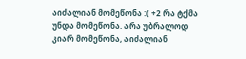აიძალიან მომეწონა :( +2 რა ტქმა უნდა მომეწონა. არა უბრალოდ კიარ მომეწონა, აიძალიან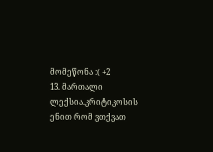მომეწონა :( +2
13. მართალი ლექსია.კრიტიკოსის ენით რომ ვთქვათ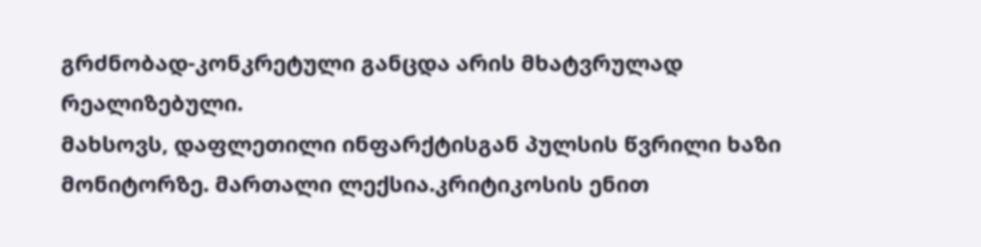გრძნობად-კონკრეტული განცდა არის მხატვრულად რეალიზებული.
მახსოვს, დაფლეთილი ინფარქტისგან პულსის წვრილი ხაზი მონიტორზე. მართალი ლექსია.კრიტიკოსის ენით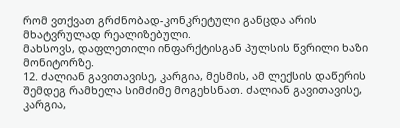რომ ვთქვათ გრძნობად-კონკრეტული განცდა არის მხატვრულად რეალიზებული.
მახსოვს, დაფლეთილი ინფარქტისგან პულსის წვრილი ხაზი მონიტორზე.
12. ძალიან გავითავისე, კარგია, მესმის, ამ ლექსის დაწერის შემდეგ რამხელა სიმძიმე მოგეხსნათ. ძალიან გავითავისე, კარგია,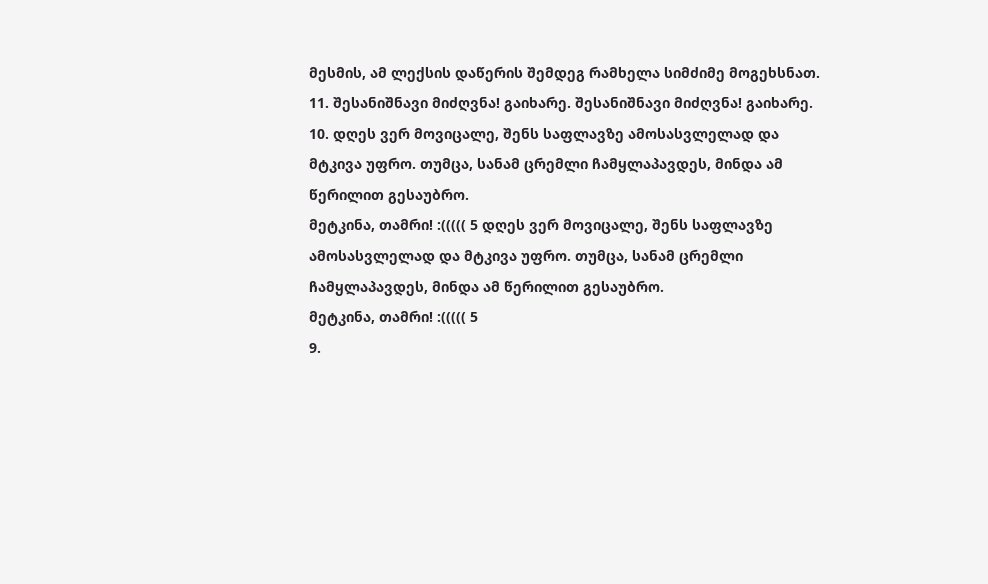მესმის, ამ ლექსის დაწერის შემდეგ რამხელა სიმძიმე მოგეხსნათ.
11. შესანიშნავი მიძღვნა! გაიხარე. შესანიშნავი მიძღვნა! გაიხარე.
10. დღეს ვერ მოვიცალე, შენს საფლავზე ამოსასვლელად და მტკივა უფრო. თუმცა, სანამ ცრემლი ჩამყლაპავდეს, მინდა ამ წერილით გესაუბრო.
მეტკინა, თამრი! :((((( 5 დღეს ვერ მოვიცალე, შენს საფლავზე ამოსასვლელად და მტკივა უფრო. თუმცა, სანამ ცრემლი ჩამყლაპავდეს, მინდა ამ წერილით გესაუბრო.
მეტკინა, თამრი! :((((( 5
9.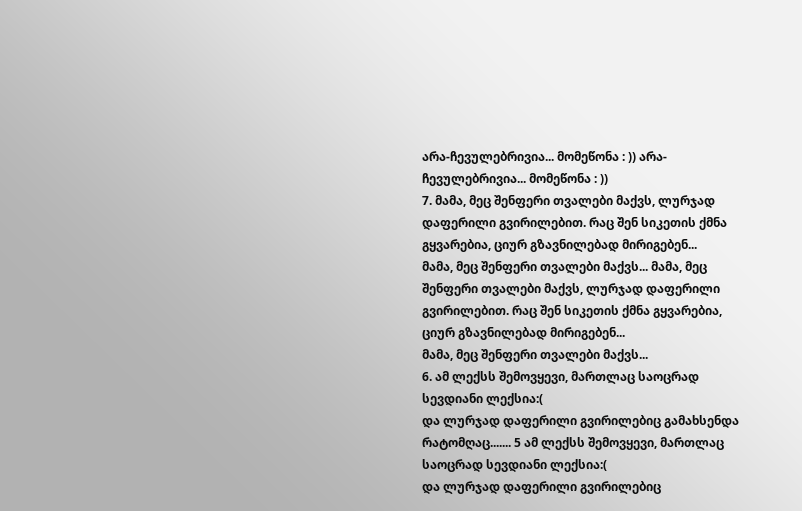არა-ჩევულებრივია... მომეწონა : )) არა-ჩევულებრივია... მომეწონა : ))
7. მამა, მეც შენფერი თვალები მაქვს, ლურჯად დაფერილი გვირილებით. რაც შენ სიკეთის ქმნა გყვარებია, ციურ გზავნილებად მირიგებენ...
მამა, მეც შენფერი თვალები მაქვს... მამა, მეც შენფერი თვალები მაქვს, ლურჯად დაფერილი გვირილებით. რაც შენ სიკეთის ქმნა გყვარებია, ციურ გზავნილებად მირიგებენ...
მამა, მეც შენფერი თვალები მაქვს...
6. ამ ლექსს შემოვყევი, მართლაც საოცრად სევდიანი ლექსია:(
და ლურჯად დაფერილი გვირილებიც გამახსენდა რატომღაც....... 5 ამ ლექსს შემოვყევი, მართლაც საოცრად სევდიანი ლექსია:(
და ლურჯად დაფერილი გვირილებიც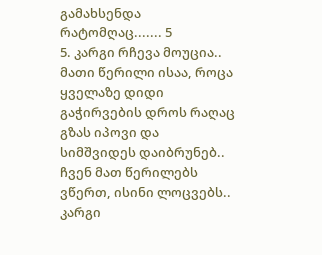გამახსენდა რატომღაც....... 5
5. კარგი რჩევა მოუცია.. მათი წერილი ისაა, როცა ყველაზე დიდი გაჭირვების დროს რაღაც გზას იპოვი და სიმშვიდეს დაიბრუნებ.. ჩვენ მათ წერილებს ვწერთ, ისინი ლოცვებს.. კარგი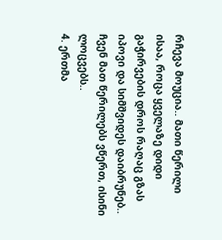რჩევა მოუცია.. მათი წერილი ისაა, როცა ყველაზე დიდი გაჭირვების დროს რაღაც გზას იპოვი და სიმშვიდეს დაიბრუნებ.. ჩვენ მათ წერილებს ვწერთ, ისინი ლოცვებს..
4. ერთმა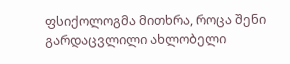ფსიქოლოგმა მითხრა, როცა შენი გარდაცვლილი ახლობელი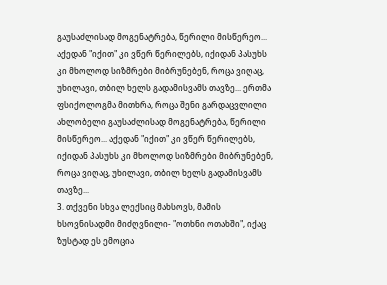გაუსაძლისად მოგენატრება, წერილი მისწერეო... აქედან "იქით" კი ვწერ წერილებს, იქიდან პასუხს კი მხოლოდ სიზმრები მიბრუნებენ, როცა ვიღაც, უხილავი, თბილ ხელს გადამისვამს თავზე... ერთმა ფსიქოლოგმა მითხრა, როცა შენი გარდაცვლილი ახლობელი გაუსაძლისად მოგენატრება, წერილი მისწერეო... აქედან "იქით" კი ვწერ წერილებს, იქიდან პასუხს კი მხოლოდ სიზმრები მიბრუნებენ, როცა ვიღაც, უხილავი, თბილ ხელს გადამისვამს თავზე...
3. თქვენი სხვა ლექსიც მახსოვს, მამის ხსოვნისადმი მიძღვნილი- "ოთხნი ოთახში", იქაც ზუსტად ეს ემოცია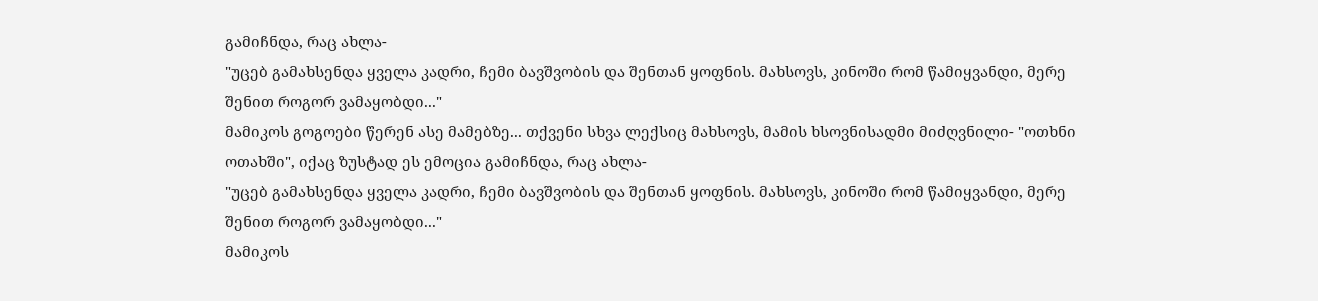გამიჩნდა, რაც ახლა-
"უცებ გამახსენდა ყველა კადრი, ჩემი ბავშვობის და შენთან ყოფნის. მახსოვს, კინოში რომ წამიყვანდი, მერე შენით როგორ ვამაყობდი..."
მამიკოს გოგოები წერენ ასე მამებზე... თქვენი სხვა ლექსიც მახსოვს, მამის ხსოვნისადმი მიძღვნილი- "ოთხნი ოთახში", იქაც ზუსტად ეს ემოცია გამიჩნდა, რაც ახლა-
"უცებ გამახსენდა ყველა კადრი, ჩემი ბავშვობის და შენთან ყოფნის. მახსოვს, კინოში რომ წამიყვანდი, მერე შენით როგორ ვამაყობდი..."
მამიკოს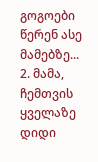გოგოები წერენ ასე მამებზე...
2. მამა, ჩემთვის ყველაზე დიდი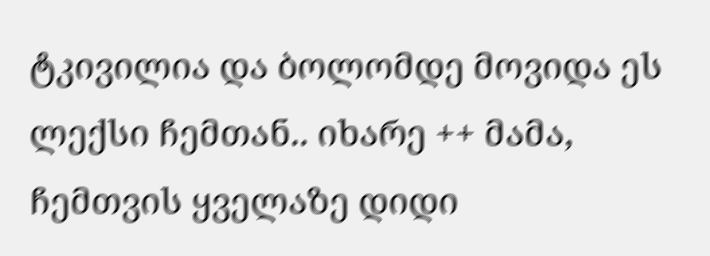ტკივილია და ბოლომდე მოვიდა ეს ლექსი ჩემთან.. იხარე ++ მამა, ჩემთვის ყველაზე დიდი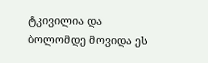ტკივილია და ბოლომდე მოვიდა ეს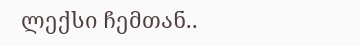ლექსი ჩემთან..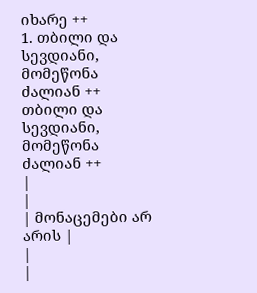იხარე ++
1. თბილი და სევდიანი, მომეწონა ძალიან ++ თბილი და სევდიანი, მომეწონა ძალიან ++
|
|
| მონაცემები არ არის |
|
|